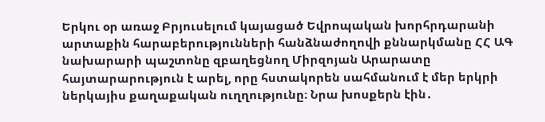Երկու օր առաջ Բրյուսելում կայացած Եվրոպական խորհրդարանի արտաքին հարաբերությունների հանձնաժողովի քննարկմանը ՀՀ ԱԳ նախարարի պաշտոնը զբաղեցնող Միրզոյան Արարատը հայտարարություն է արել, որը հստակորեն սահմանում է մեր երկրի ներկայիս քաղաքական ուղղությունը։ Նրա խոսքերն էին․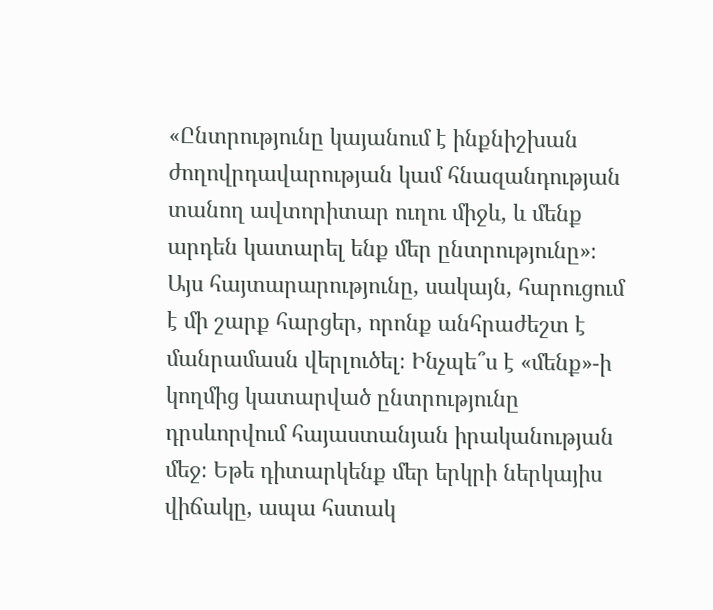«Ընտրությունը կայանում է ինքնիշխան ժողովրդավարության կամ հնազանդության տանող ավտորիտար ուղու միջև, և մենք արդեն կատարել ենք մեր ընտրությունը»։
Այս հայտարարությունը, սակայն, հարուցում է մի շարք հարցեր, որոնք անհրաժեշտ է մանրամասն վերլուծել։ Ինչպե՞ս է «մենք»-ի կողմից կատարված ընտրությունը դրսևորվում հայաստանյան իրականության մեջ։ Եթե դիտարկենք մեր երկրի ներկայիս վիճակը, ապա հստակ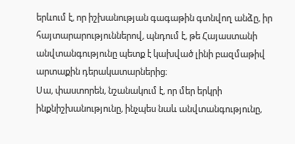երևում է, որ իշխանության գագաթին գտնվող անձը, իր հայտարարություններով, պնդում է, թե Հայաստանի անվտանգությունը պետք է կախված լինի բազմաթիվ արտաքին դերակատարներից։
Սա, փաստորեն, նշանակում է, որ մեր երկրի ինքնիշխանությունը, ինչպես նաև անվտանգությունը,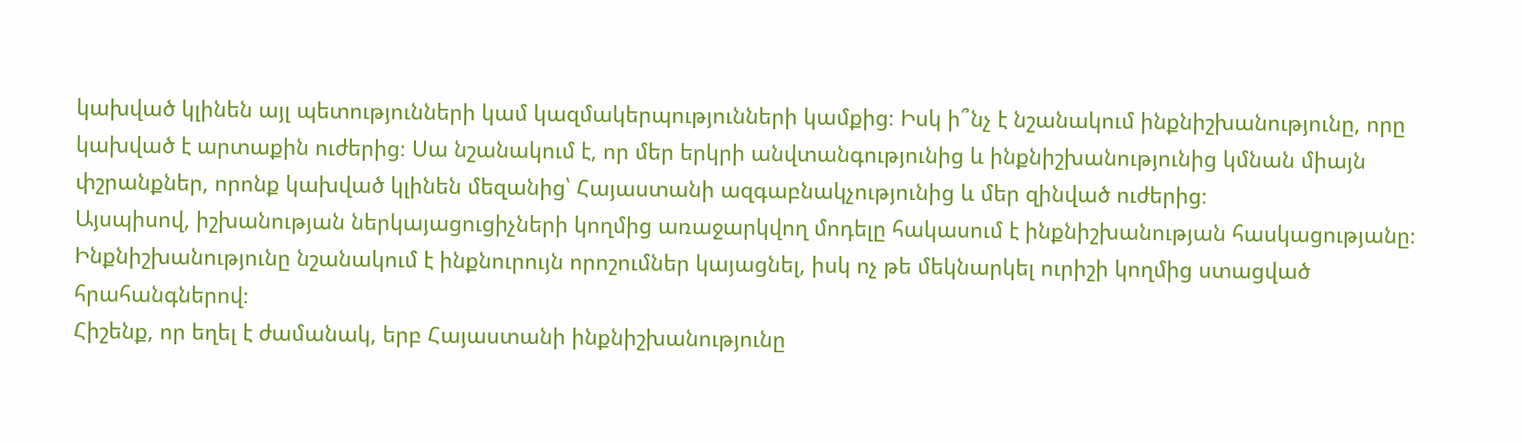կախված կլինեն այլ պետությունների կամ կազմակերպությունների կամքից։ Իսկ ի՞նչ է նշանակում ինքնիշխանությունը, որը կախված է արտաքին ուժերից։ Սա նշանակում է, որ մեր երկրի անվտանգությունից և ինքնիշխանությունից կմնան միայն փշրանքներ, որոնք կախված կլինեն մեզանից՝ Հայաստանի ազգաբնակչությունից և մեր զինված ուժերից։
Այսպիսով, իշխանության ներկայացուցիչների կողմից առաջարկվող մոդելը հակասում է ինքնիշխանության հասկացությանը։ Ինքնիշխանությունը նշանակում է ինքնուրույն որոշումներ կայացնել, իսկ ոչ թե մեկնարկել ուրիշի կողմից ստացված հրահանգներով։
Հիշենք, որ եղել է ժամանակ, երբ Հայաստանի ինքնիշխանությունը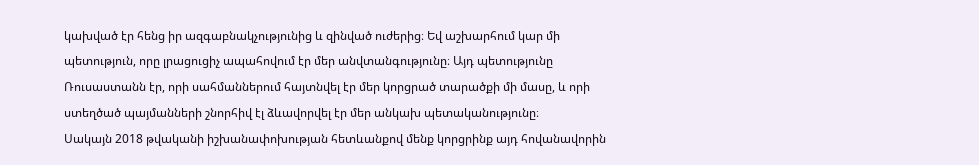կախված էր հենց իր ազգաբնակչությունից և զինված ուժերից։ Եվ աշխարհում կար մի պետություն, որը լրացուցիչ ապահովում էր մեր անվտանգությունը։ Այդ պետությունը Ռուսաստանն էր, որի սահմաններում հայտնվել էր մեր կորցրած տարածքի մի մասը, և որի ստեղծած պայմանների շնորհիվ էլ ձևավորվել էր մեր անկախ պետականությունը։
Սակայն 2018 թվականի իշխանափոխության հետևանքով մենք կորցրինք այդ հովանավորին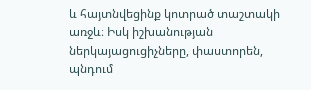և հայտնվեցինք կոտրած տաշտակի առջև։ Իսկ իշխանության ներկայացուցիչները, փաստորեն, պնդում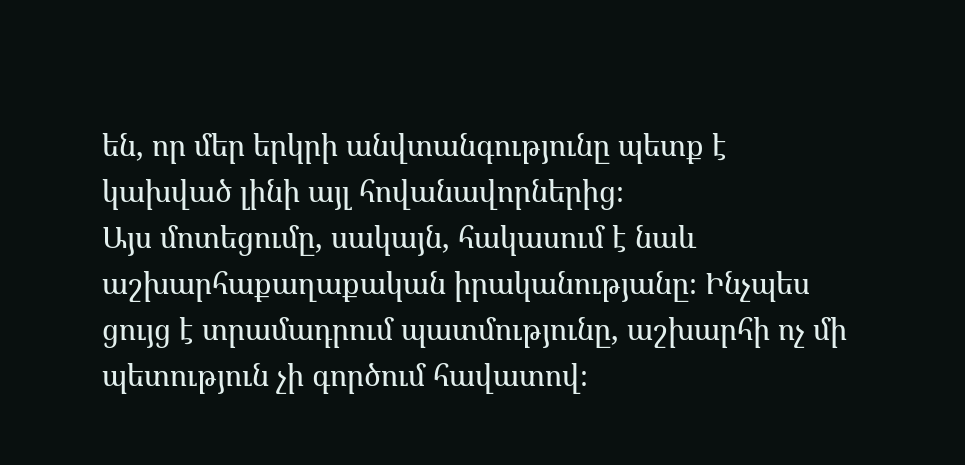են, որ մեր երկրի անվտանգությունը պետք է կախված լինի այլ հովանավորներից։
Այս մոտեցումը, սակայն, հակասում է նաև աշխարհաքաղաքական իրականությանը։ Ինչպես ցույց է տրամադրում պատմությունը, աշխարհի ոչ մի պետություն չի գործում հավատով։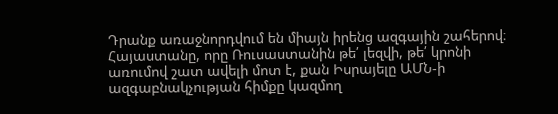Դրանք առաջնորդվում են միայն իրենց ազգային շահերով։ Հայաստանը, որը Ռուսաստանին թե՛ լեզվի, թե՛ կրոնի առումով շատ ավելի մոտ է, քան Իսրայելը ԱՄՆ-ի ազգաբնակչության հիմքը կազմող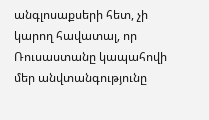անգլոսաքսերի հետ, չի կարող հավատալ, որ Ռուսաստանը կապահովի մեր անվտանգությունը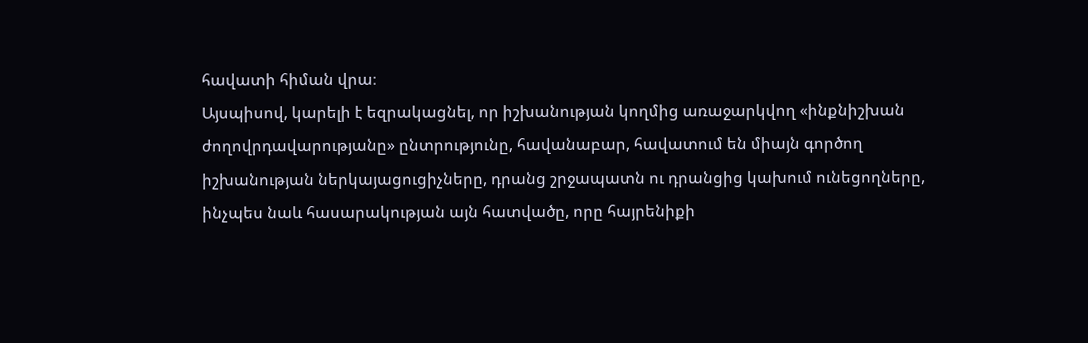հավատի հիման վրա։
Այսպիսով, կարելի է եզրակացնել, որ իշխանության կողմից առաջարկվող «ինքնիշխան ժողովրդավարությանը» ընտրությունը, հավանաբար, հավատում են միայն գործող իշխանության ներկայացուցիչները, դրանց շրջապատն ու դրանցից կախում ունեցողները, ինչպես նաև հասարակության այն հատվածը, որը հայրենիքի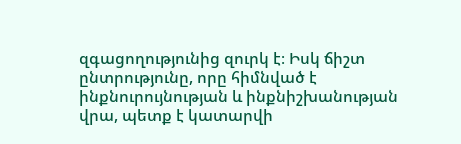զգացողությունից զուրկ է։ Իսկ ճիշտ ընտրությունը, որը հիմնված է ինքնուրույնության և ինքնիշխանության վրա, պետք է կատարվի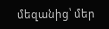մեզանից՝ մեր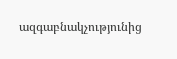ազգաբնակչությունից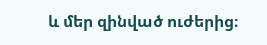և մեր զինված ուժերից։